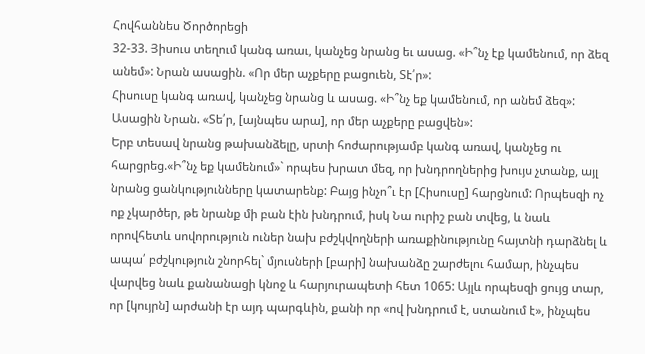Հովհաննես Ծործորեցի
32-33. Յիսուս տեղում կանգ առաւ, կանչեց նրանց եւ ասաց. «Ի՞նչ էք կամենում, որ ձեզ անեմ»: Նրան ասացին. «Որ մեր աչքերը բացուեն, Տէ՛ր»:
Հիսուսը կանգ առավ, կանչեց նրանց և ասաց. «Ի՞նչ եք կամենում, որ անեմ ձեզ»: Ասացին Նրան. «Տե՛ր, [այնպես արա], որ մեր աչքերը բացվեն»:
Երբ տեսավ նրանց թախանձելը, սրտի հոժարությամբ կանգ առավ, կանչեց ու հարցրեց.«Ի՞նչ եք կամենում»` որպես խրատ մեզ, որ խնդրողներից խույս չտանք, այլ նրանց ցանկությունները կատարենք: Բայց ինչո՞ւ էր [Հիսուսը] հարցնում: Որպեսզի ոչ ոք չկարծեր, թե նրանք մի բան էին խնդրում, իսկ Նա ուրիշ բան տվեց, և նաև որովհետև սովորություն ուներ նախ բժշկվողների առաքինությունը հայտնի դարձնել և ապա՛ բժշկություն շնորհել` մյուսների [բարի] նախանձը շարժելու համար, ինչպես վարվեց նաև քանանացի կնոջ և հարյուրապետի հետ 1065: Այլև որպեսզի ցույց տար, որ [կույրն] արժանի էր այդ պարգևին, քանի որ «ով խնդրում է, ստանում է», ինչպես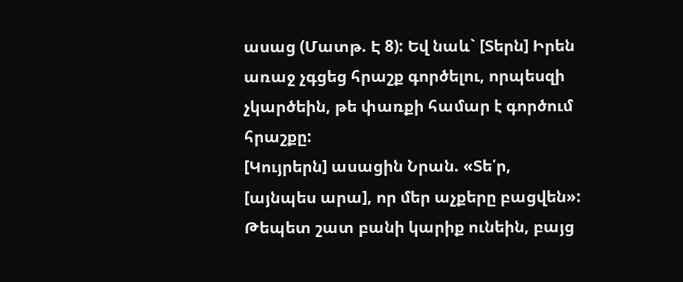ասաց (Մատթ. Է 8): Եվ նաև` [Տերն] Իրեն առաջ չգցեց հրաշք գործելու, որպեսզի չկարծեին, թե փառքի համար է գործում հրաշքը:
[Կույրերն] ասացին Նրան. «Տե՛ր, [այնպես արա], որ մեր աչքերը բացվեն»: Թեպետ շատ բանի կարիք ունեին, բայց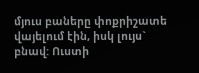մյուս բաները փոքրիշատե վայելում էին, իսկ լույս` բնավ: Ուստի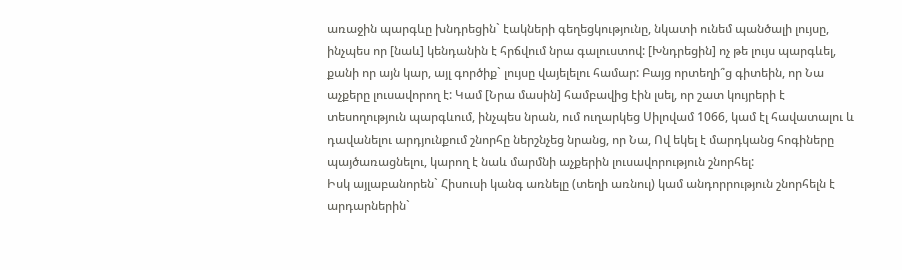առաջին պարգևը խնդրեցին` էակների գեղեցկությունը, նկատի ունեմ պանծալի լույսը, ինչպես որ [նաև] կենդանին է հրճվում նրա գալուստով: [Խնդրեցին] ոչ թե լույս պարգևել, քանի որ այն կար, այլ գործիք` լույսը վայելելու համար: Բայց որտեղի՞ց գիտեին, որ Նա աչքերը լուսավորող է: Կամ [Նրա մասին] համբավից էին լսել, որ շատ կույրերի է տեսողություն պարգևում, ինչպես նրան, ում ուղարկեց Սիլովամ 1066, կամ էլ հավատալու և դավանելու արդյունքում շնորհը ներշնչեց նրանց, որ Նա, Ով եկել է մարդկանց հոգիները պայծառացնելու, կարող է նաև մարմնի աչքերին լուսավորություն շնորհել:
Իսկ այլաբանորեն` Հիսուսի կանգ առնելը (տեղի առնուլ) կամ անդորրություն շնորհելն է արդարներին`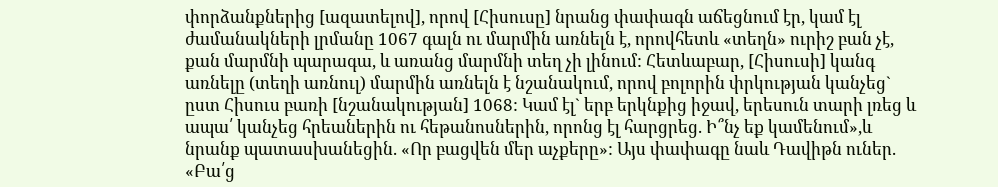փորձանքներից [ազատելով], որով [Հիսուսը] նրանց փափագն աճեցնում էր, կամ էլ ժամանակների լրմանը 1067 գալն ու մարմին առնելն է, որովհետև «տեղն» ուրիշ բան չէ, քան մարմնի պարագա, և առանց մարմնի տեղ չի լինում: Հետևաբար, [Հիսուսի] կանգ առնելը (տեղի առնուլ) մարմին առնելն է նշանակում, որով բոլորին փրկության կանչեց` ըստ Հիսուս բառի [նշանակության] 1068: Կամ էլ` երբ երկնքից իջավ, երեսուն տարի լռեց և ապա՛ կանչեց հրեաներին ու հեթանոսներին, որոնց էլ հարցրեց. Ի՞նչ եք կամենում»,և նրանք պատասխանեցին. «Որ բացվեն մեր աչքերը»: Այս փափագը նաև Դավիթն ուներ. «Բա՛ց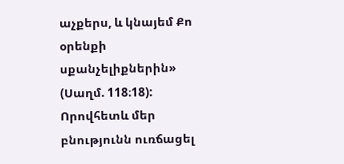աչքերս, և կնայեմ Քո օրենքի սքանչելիքներին» (Սաղմ. 118։18): Որովհետև մեր բնությունն ուռճացել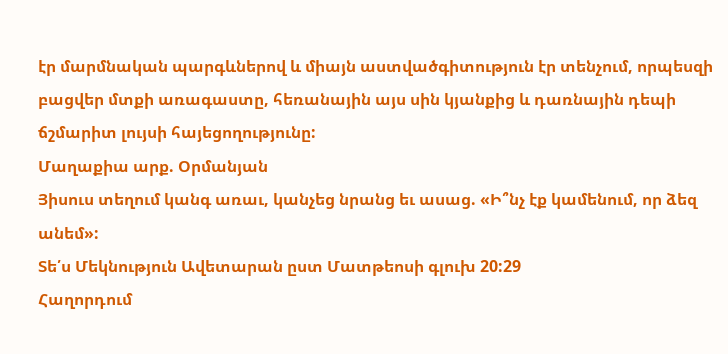էր մարմնական պարգևներով և միայն աստվածգիտություն էր տենչում, որպեսզի բացվեր մտքի առագաստը, հեռանային այս սին կյանքից և դառնային դեպի ճշմարիտ լույսի հայեցողությունը:
Մաղաքիա արք. Օրմանյան
Յիսուս տեղում կանգ առաւ, կանչեց նրանց եւ ասաց. «Ի՞նչ էք կամենում, որ ձեզ անեմ»:
Տե՛ս Մեկնություն Ավետարան ըստ Մատթեոսի գլուխ 20:29
Հաղորդում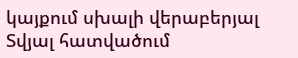կայքում սխալի վերաբերյալ
Տվյալ հատվածում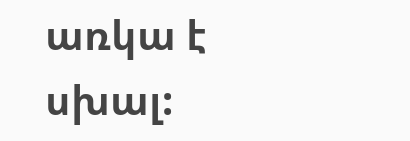առկա է սխալ: